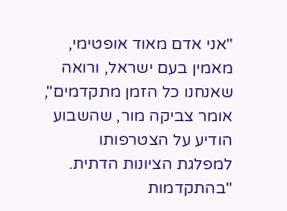"אני אדם מאוד אופטימי, מאמין בעם ישראל, ורואה שאנחנו כל הזמן מתקדמים", אומר צביקה מור, שהשבוע הודיע על הצטרפותו למפלגת הציונות הדתית. "בהתקדמות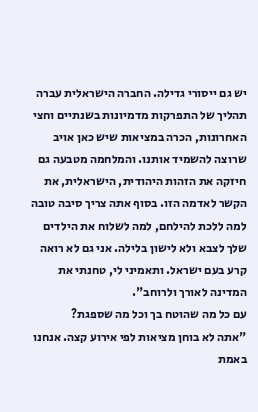יש גם ייסורי גדילה. החברה הישראלית עברה תהליך של התפרקות מדמיונות בשנתיים וחצי האחרונות, הכרה במציאות שיש כאן אויב שרוצה להשמיד אותנו. והמלחמה מטבעה גם חיזקה את הזהות היהודית, הישראלית, את הקשר לאדמה הזו. בסוף אתה צריך סיבה טובה למה ללכת להילחם, למה לשלוח את הילדים שלך לצבא ולא לישון בלילה. אני גם לא רואה קרע בעם ישראל. ותאמיני לי, טחנתי את המדינה לאורך ולרוחב".
עם כל מה שהוטח בך וכל מה שספגת?
"אתה לא בוחן מציאות לפי אירוע קצה. אנחנו באמת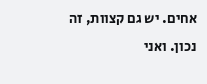אחים. יש גם קצוות, זה נכון. ואני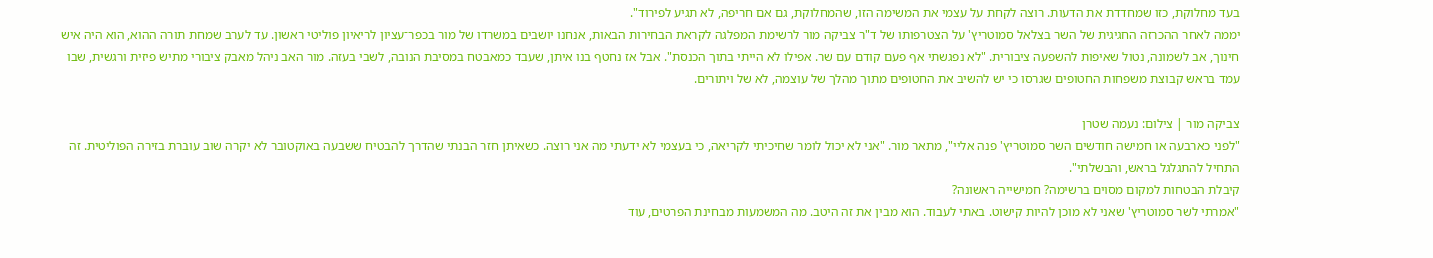בעד מחלוקת, כזו שמחדדת את הדעות. רוצה לקחת על עצמי את המשימה הזו, שהמחלוקת, גם אם חריפה, לא תגיע לפירוד".
יממה לאחר ההכרזה החגיגית של השר בצלאל סמוטריץ' על הצטרפותו של ד"ר צביקה מור לרשימת המפלגה לקראת הבחירות הבאות, אנחנו יושבים במשרדו של מור בכפר־עציון לריאיון פוליטי ראשון. עד לערב שמחת תורה ההוא, הוא היה איש חינוך, אב לשמונה, נטול שאיפות להשפעה ציבורית. "לא נפגשתי אף פעם קודם עם שר. אפילו לא הייתי בתוך הכנסת". אבל אז נחטף בנו איתן, שעבד כמאבטח במסיבת הנובה, לשבי בעזה. מור האב ניהל מאבק ציבורי מתיש פיזית ורגשית, שבו עמד בראש קבוצת משפחות החטופים שגרסו כי יש להשיב את החטופים מתוך מהלך של עוצמה, לא של ויתורים.

צביקה מור | צילום: נעמה שטרן
"לפני כארבעה או חמישה חודשים השר סמוטריץ' פנה אליי", מתאר מור. "אני לא יכול לומר שחיכיתי לקריאה, כי בעצמי לא ידעתי מה אני רוצה. כשאיתן חזר הבנתי שהדרך להבטיח ששבעה באוקטובר לא יקרה שוב עוברת בזירה הפוליטית. זה התחיל להתגלגל בראש, והבשלתי".
קיבלת הבטחות למקום מסוים ברשימה? חמישייה ראשונה?
"אמרתי לשר סמוטריץ' שאני לא מוכן להיות קישוט. באתי לעבוד. הוא מבין את זה היטב. מה המשמעות מבחינת הפרטים, עוד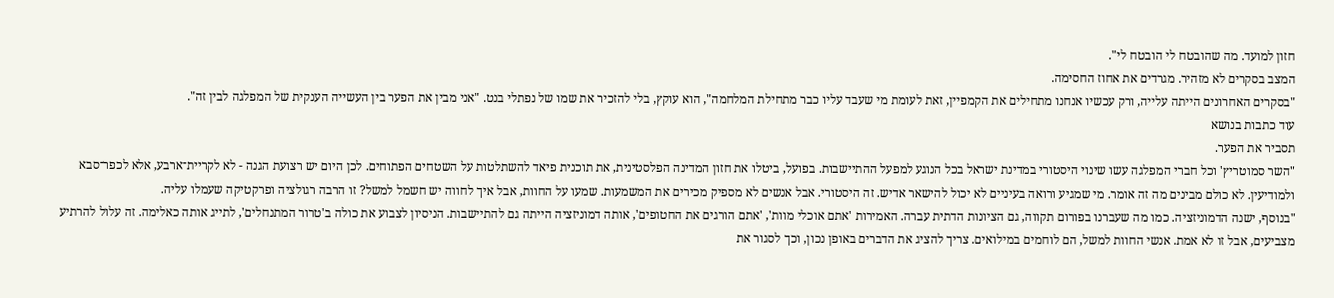חזון למועד. מה שהובטח לי הובטח לי".
המצב בסקרים לא מזהיר. מגרדים את אחוז החסימה.
"בסקרים האחרונים הייתה עלייה, ורק עכשיו אנחנו מתחילים את הקמפיין, זאת לעומת מי שעבד עליו כבר מתחילת המלחמה", הוא עוקץ, בלי להזכיר את שמו של נפתלי בנט. "אני מבין את הפער בין העשייה הענקית של המפלגה לבין זה".
עוד כתבות בנושא
תסביר את הפער.
"השר סמוטריץ' וכל חברי המפלגה עשו שינוי היסטורי במדינת ישראל בכל הנוגע למפעל ההתיישבות. בפועל, ביטלו את חזון המדינה הפלסטינית, את תוכנית פיאד להשתלטות על השטחים הפתוחים. לכן היום יש רצועת הגנה - לא לקריית־ארבע, אלא לכפר־סבא ולמודיעין. לא כולם מבינים מה זה אומר. מי שמגיע ורואה בעיניים לא יכול להישאר אדיש. זה היסטורי. אבל אנשים לא מספיק מכירים את המשמעות. שמעו על החוות, אבל איך לחווה יש חשמל למשל? זו הרבה רגולציה ופרקטיקה שעמלו עליה.
"בנוסף, ישנה הדמוניזציה. כמו מה שעברנו בפורום תקווה, גם הציונות הדתית עברה. האמירות 'אתם אוכלי מוות', 'אתם הורגים את החטופים', אותה דמוניזציה הייתה גם להתיישבות. הניסיון לצבוע את כולה ב'טרור המתנחלים', לתייג אותה כאלימה. זה עלול להרתיע מצביעים, אבל זו לא אמת. אנשי החוות למשל, הם לוחמים במילואים. צריך להציג את הדברים באופן נכון, וכך לסגור את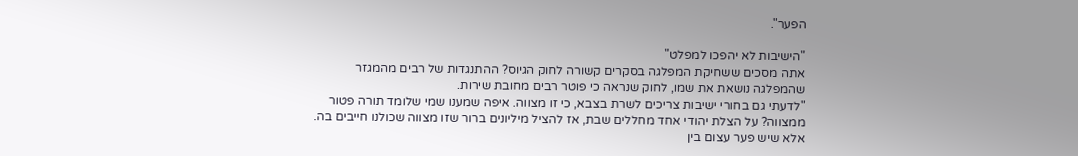הפער".

"הישיבות לא יהפכו למפלט"
אתה מסכים ששחיקת המפלגה בסקרים קשורה לחוק הגיוס? ההתנגדות של רבים מהמגזר שהמפלגה נושאת את שמו, לחוק שנראה כי פוטר רבים מחובת שירות.
"לדעתי גם בחורי ישיבות צריכים לשרת בצבא, כי זו מצווה. איפה שמענו שמי שלומד תורה פטור ממצווה? על הצלת יהודי אחד מחללים שבת, אז להציל מיליונים ברור שזו מצווה שכולנו חייבים בה. אלא שיש פער עצום בין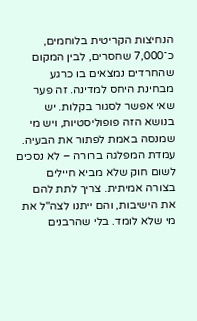הנחיצות הקריטית בלוחמים, כ־7,000 שחסרים, לבין המקום שהחרדים נמצאים בו כרגע מבחינת היחס למדינה. זה פער שאי אפשר לסגור בקלות. יש בנושא הזה פופוליסטיות, ויש מי שמנסה באמת לפתור את הבעיה. עמדת המפלגה ברורה – לא נסכים לשום חוק שלא מביא חיילים בצורה אמיתית. צריך לתת להם את הישיבות, והם ייתנו לצה"ל את מי שלא לומד. בלי שהרבנים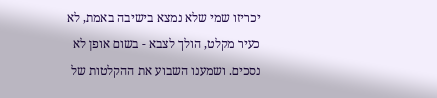יכריזו שמי שלא נמצא בישיבה באמת, לא כעיר מקלט, הולך לצבא - בשום אופן לא נסכים. ושמענו השבוע את ההקלטות של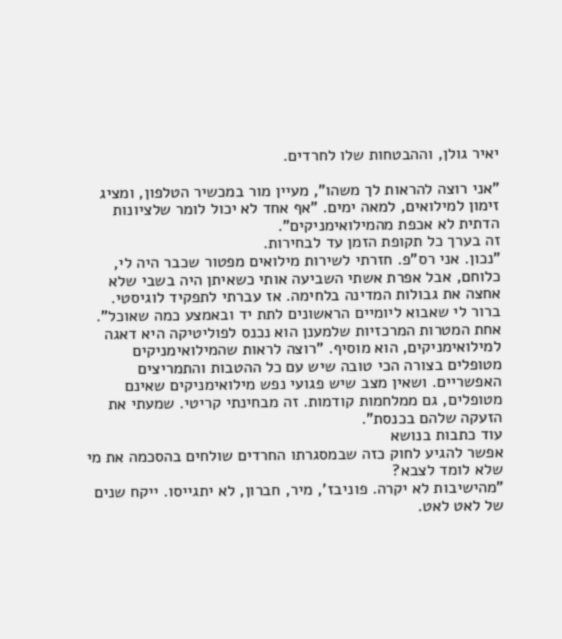יאיר גולן, וההבטחות שלו לחרדים.

"אני רוצה להראות לך משהו", מעיין מור במכשיר הטלפון, ומציג זימון למילואים, למאה ימים. "אף אחד לא יכול לומר שלציונות הדתית לא אכפת מהמילואימניקים".
זה בערך כל תקופת הזמן עד לבחירות.
"נכון. אני רס"פ. חזרתי לשירות מילואים מפטור שכבר היה לי, כלוחם, אבל אפרת אשתי השביעה אותי כשאיתן היה בשבי שלא אחצה את גבולות המדינה בלחימה. אז עברתי לתפקיד לוגיסטי. ברור לי שאבוא ליומיים הראשונים לתת יד ובאמצע כמה שאוכל".
אחת המטרות המרכזיות שלמענן הוא נכנס לפוליטיקה היא דאגה למילואימניקים, הוא מוסיף. "רוצה לראות שהמילואימניקים מטופלים בצורה הכי טובה שיש עם כל ההטבות והתמריצים האפשריים. ושאין מצב שיש פגועי נפש מילואימניקים שאינם מטופלים, גם ממלחמות קודמות. זה מבחינתי קריטי. שמעתי את הזעקה שלהם בכנסת".
עוד כתבות בנושא
אפשר להגיע לחוק כזה שבמסגרתו החרדים שולחים בהסכמה את מי שלא לומד לצבא?
"מהישיבות לא יקרה. פוניבז', מיר, חברון, לא יתגייסו. ייקח שנים של לאט לאט.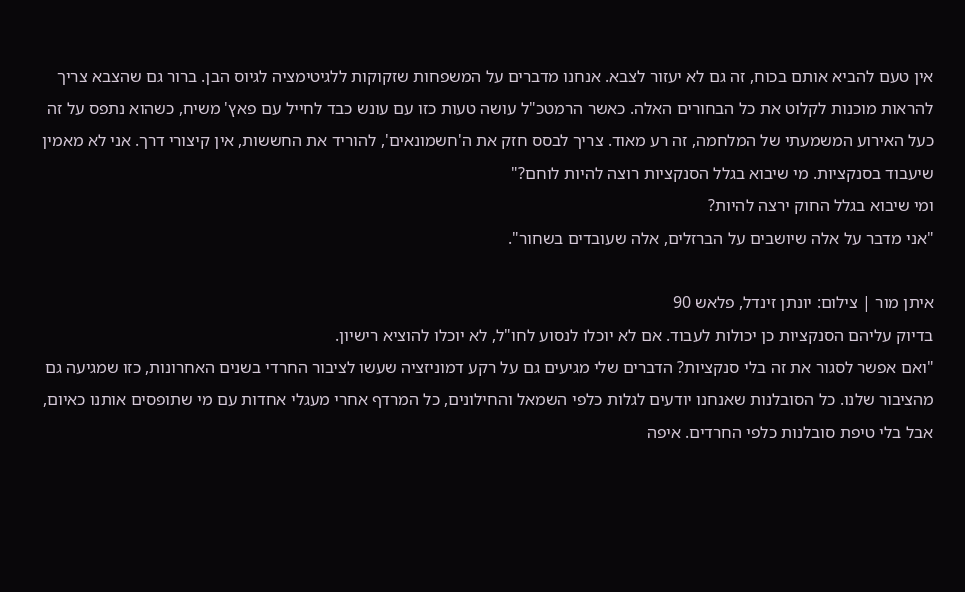אין טעם להביא אותם בכוח, זה גם לא יעזור לצבא. אנחנו מדברים על המשפחות שזקוקות ללגיטימציה לגיוס הבן. ברור גם שהצבא צריך להראות מוכנות לקלוט את כל הבחורים האלה. כאשר הרמטכ"ל עושה טעות כזו עם עונש כבד לחייל עם פאץ' משיח, כשהוא נתפס על זה כעל האירוע המשמעתי של המלחמה, זה רע מאוד. צריך לבסס חזק את ה'חשמונאים', להוריד את החששות, אין קיצורי דרך. אני לא מאמין שיעבוד בסנקציות. מי שיבוא בגלל הסנקציות רוצה להיות לוחם?"
ומי שיבוא בגלל החוק ירצה להיות?
"אני מדבר על אלה שיושבים על הברזלים, אלה שעובדים בשחור".

איתן מור | צילום: יונתן זינדל, פלאש 90
בדיוק עליהם הסנקציות כן יכולות לעבוד. אם לא יוכלו לנסוע לחו"ל, לא יוכלו להוציא רישיון.
"ואם אפשר לסגור את זה בלי סנקציות? הדברים שלי מגיעים גם על רקע דמוניזציה שעשו לציבור החרדי בשנים האחרונות, כזו שמגיעה גם מהציבור שלנו. כל הסובלנות שאנחנו יודעים לגלות כלפי השמאל והחילונים, כל המרדף אחרי מעגלי אחדות עם מי שתופסים אותנו כאיום, אבל בלי טיפת סובלנות כלפי החרדים. איפה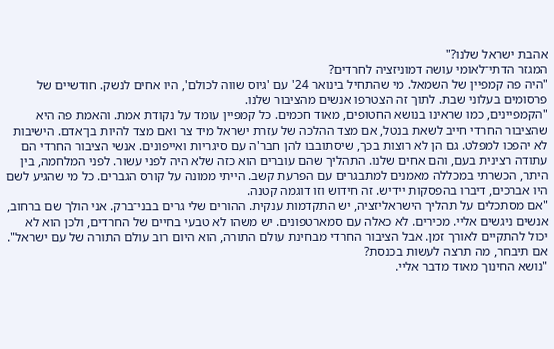אהבת ישראל שלנו?"
המגזר הדתי־לאומי עושה דמוניזציה לחרדים?
"היה פה קמפיין של השמאל. מי שהתחיל בינואר 24' עם 'גיוס שווה לכולם', היו אחים לנשק. חודשיים של פרסומים בעלוני שבת. לתוך זה הצטרפו אנשים מהציבור שלנו.
"הקמפיינים, כמו שראינו בנושא החטופים, מאוד חכמים. כל קמפיין עומד על נקודת אמת. והאמת פה היא שהציבור החרדי חייב לשאת בנטל, אם מצד ההלכה של עזרת ישראל מיד צר ואם מצד להיות בן־אדם. הישיבות לא יהפכו למפלט. גם הן לא רוצות בכך, שיסתובבו להן חבר'ה עם סיגריות ואייפונים. אנשי הציבור החרדי הם עתודה רצינית בעם, והם אחים שלנו. התהליך שהם עוברים הוא כזה שלא היה לפני עשור. לפני המלחמה, בין היתר, הכשרתי במכללה מאמנים למתבגרים עם הפרעת קשב. הייתי ממונה על קורס הגברים. כל מי שהגיע לשם היו אברכים, דיברו בהפסקות יידיש. זה חידוש וזו דוגמה קטנה.
"אם מסתכלים על תהליך הישראליזציה, יש התקדמות ענקית. ההורים שלי גרים בבני־ברק. אני הולך שם ברחוב, אנשים ניגשים אליי. מכירים. לא כאלה עם סמארטפונים. יש משהו לא טבעי בחיים של החרדים, ולכן הוא לא יכול להתקיים לאורך זמן. אבל הציבור החרדי מבחינת עולם התורה, הוא היום רוב עולם התורה של עם ישראל".
אם תיבחר, מה תרצה לעשות בכנסת?
"נושא החינוך מאוד מדבר אליי.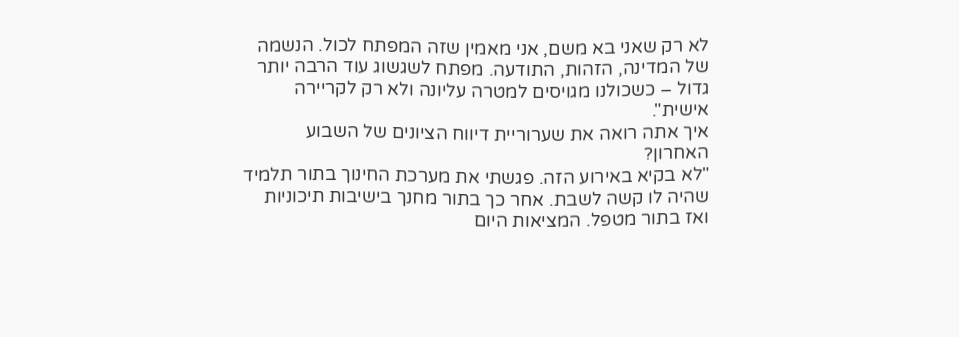לא רק שאני בא משם, אני מאמין שזה המפתח לכול. הנשמה של המדינה, הזהות, התודעה. מפתח לשגשוג עוד הרבה יותר גדול – כשכולנו מגויסים למטרה עליונה ולא רק לקריירה אישית".
איך אתה רואה את שערוריית דיווח הציונים של השבוע האחרון?
"לא בקיא באירוע הזה. פגשתי את מערכת החינוך בתור תלמיד שהיה לו קשה לשבת. אחר כך בתור מחנך בישיבות תיכוניות ואז בתור מטפל. המציאות היום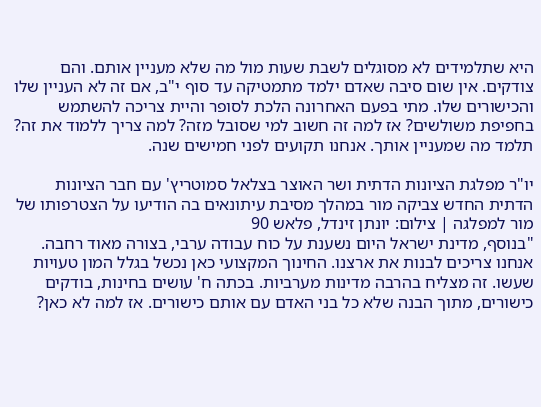היא שתלמידים לא מסוגלים לשבת שעות מול מה שלא מעניין אותם. והם צודקים. אין שום סיבה שאדם ילמד מתמטיקה עד סוף י"ב, אם זה לא העניין שלו והכישורים שלו. מתי בפעם האחרונה הלכת לסופר והיית צריכה להשתמש בחפיפת משולשים? אז למה זה חשוב למי שסובל מזה? למה צריך ללמוד את זה? תלמד מה שמעניין אותך. אנחנו תקועים לפני חמישים שנה.

יו"ר מפלגת הציונות הדתית ושר האוצר בצלאל סמוטריץ' עם חבר הציונות הדתית החדש צביקה מור במהלך מסיבת עיתונאים בה הודיעו על הצטרפותו של מור למפלגה | צילום: יונתן זינדל, פלאש 90
"בנוסף, מדינת ישראל היום נשענת על כוח עבודה ערבי, בצורה מאוד רחבה. אנחנו צריכים לבנות את ארצנו. החינוך המקצועי כאן נכשל בגלל המון טעויות שעשו. זה מצליח בהרבה מדינות מערביות. בכתה ח' עושים בחינות, בודקים כישורים, מתוך הבנה שלא כל בני האדם עם אותם כישורים. אז למה לא כאן?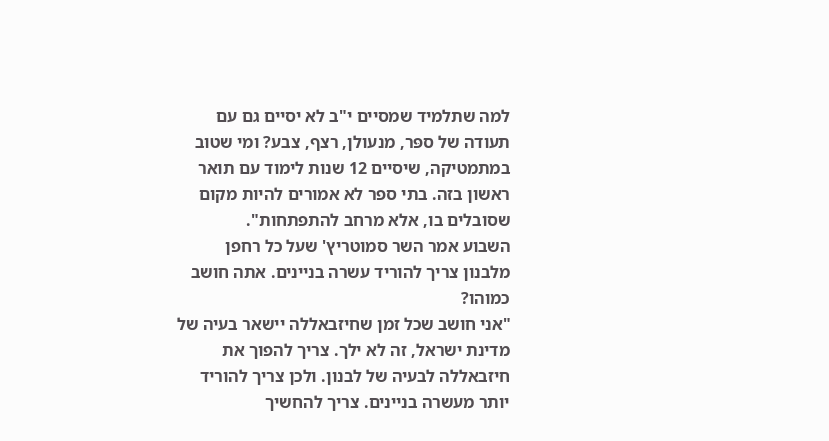למה שתלמיד שמסיים י"ב לא יסיים גם עם תעודה של ספּר, מנעולן, רצף, צבע? ומי שטוב במתמטיקה, שיסיים 12 שנות לימוד עם תואר ראשון בזה. בתי ספר לא אמורים להיות מקום שסובלים בו, אלא מרחב להתפתחות".
השבוע אמר השר סמוטריץ' שעל כל רחפן מלבנון צריך להוריד עשרה בניינים. אתה חושב כמוהו?
"אני חושב שכל זמן שחיזבאללה יישאר בעיה של מדינת ישראל, זה לא ילך. צריך להפוך את חיזבאללה לבעיה של לבנון. ולכן צריך להוריד יותר מעשרה בניינים. צריך להחשיך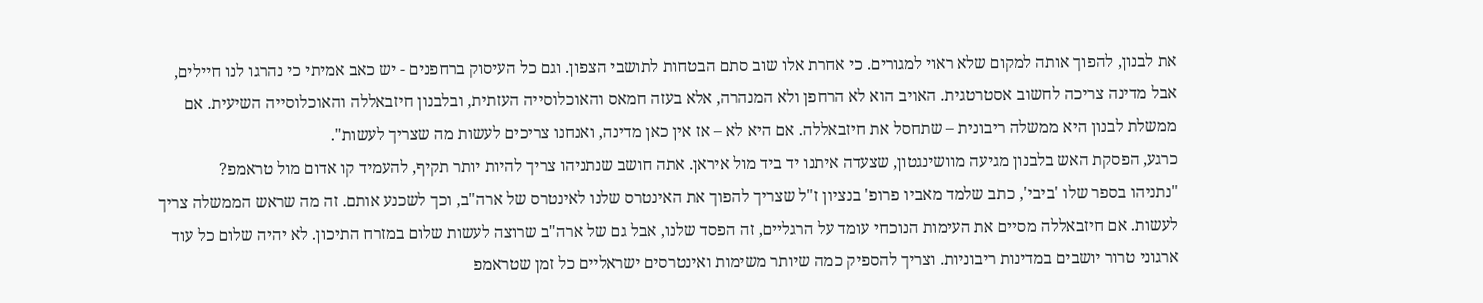את לבנון, להפוך אותה למקום שלא ראוי למגורים. כי אחרת אלו שוב סתם הבטחות לתושבי הצפון. וגם כל העיסוק ברחפנים - יש כאב אמיתי כי נהרגו לנו חיילים, אבל מדינה צריכה לחשוב אסטרטגית. האויב הוא לא הרחפן ולא המנהרה, אלא בעזה חמאס והאוכלוסייה העזתית, ובלבנון חיזבאללה והאוכלוסייה השיעית. אם ממשלת לבנון היא ממשלה ריבונית – שתחסל את חיזבאללה. אם היא לא – אז אין כאן מדינה, ואנחנו צריכים לעשות מה שצריך לעשות".
כרגע, הפסקת האש בלבנון מגיעה מוושינגטון, שצעדה איתנו יד ביד מול איראן. אתה חושב שנתניהו צריך להיות יותר תקיף, להעמיד קו אדום מול טראמפ?
"נתניהו בספר שלו 'ביבי', כתב שלמד מאביו פרופ' בנציון ז"ל שצריך להפוך את האינטרס שלנו לאינטרס של ארה"ב, וכך לשכנע אותם. זה מה שראש הממשלה צריך לעשות. אם חיזבאללה מסיים את העימות הנוכחי עומד על הרגליים, זה הפסד שלנו, אבל גם של ארה"ב שרוצה לעשות שלום במזרח התיכון. לא יהיה שלום כל עוד ארגוני טרור יושבים במדינות ריבוניות. וצריך להספיק כמה שיותר משימות ואינטרסים ישראליים כל זמן שטראמפ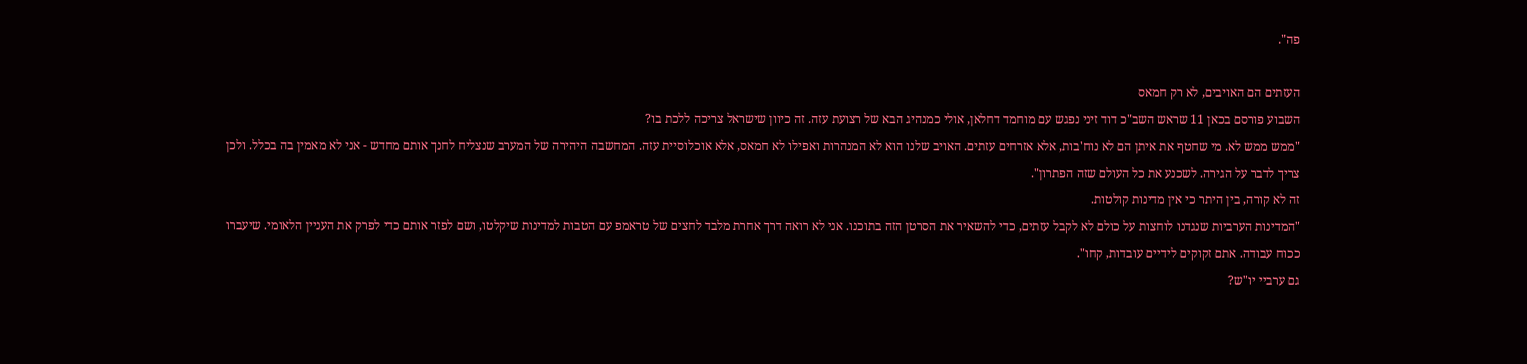פה".

העזתים הם האויבים, לא רק חמאס
השבוע פורסם בכאן 11 שראש השב"כ דוד זיני נפגש עם מוחמד דחלאן, אולי כמנהיג הבא של רצועת עזה. זה כיוון שישראל צריכה ללכת בו?
"ממש ממש לא. מי שחטף את איתן הם לא נוח'בות, אלא אזרחים עזתים. האויב שלנו הוא לא המנהרות ואפילו לא חמאס, אלא אוכלוסיית עזה. המחשבה היהירה של המערב שנצליח לחנך אותם מחדש - אני לא מאמין בה בכלל. ולכן צריך לדבר על הגירה. לשכנע את כל העולם שזה הפתרון".
זה לא קורה, בין היתר כי אין מדינות קולטות.
"המדינות הערביות שנגדנו לוחצות על כולם לא לקבל עזתים, כדי להשאיר את הסרטן הזה בתוכנו. אני לא רואה דרך אחרת מלבד לחצים של טראמפ עם הטבות למדינות שיקלטו, ושם לפזר אותם כדי לפרק את העניין הלאומי. שיעברו ככוח עבודה. אתם זקוקים לידיים עובדות, קחו".
גם ערביי יו"ש?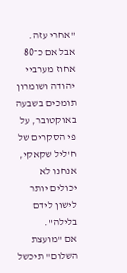"אחרי עזה. אבל אם כ־80 אחוז מערביי יהודה ושומרון תומכים בשבעה באוקטובר, על פי הסקרים של ח'ליל שקאקי, אנחנו לא יכולים יותר לישון לידם בלילה".
אם "מועצת השלום" תיכשל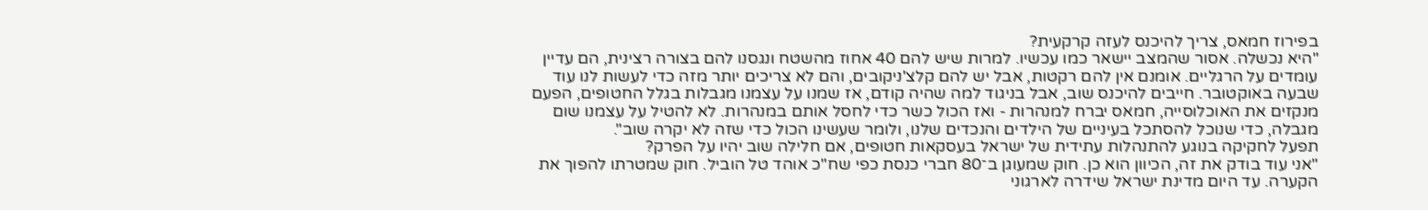בפירוז חמאס, צריך להיכנס לעזה קרקעית?
"היא נכשלה. אסור שהמצב יישאר כמו עכשיו. למרות שיש להם 40 אחוז מהשטח ונגסנו להם בצורה רצינית, הם עדיין עומדים על הרגליים. אומנם אין להם רקטות, אבל יש להם קלצ'ניקובים, והם לא צריכים יותר מזה כדי לעשות לנו עוד שבעה באוקטובר. חייבים להיכנס שוב, אבל בניגוד למה שהיה קודם, אז שמנו על עצמנו מגבלות בגלל החטופים, הפעם מנקזים את האוכלוסייה, חמאס יברח למנהרות - ואז הכול כשר כדי לחסל אותם במנהרות. לא להטיל על עצמנו שום מגבלה, כדי שנוכל להסתכל בעיניים של הילדים והנכדים שלנו, ולומר שעשינו הכול כדי שזה לא יקרה שוב".
תפעל לחקיקה בנוגע להתנהלות עתידית של ישראל בעסקאות חטופים, אם חלילה שוב יהיו על הפרק?
"אני עוד בודק את זה, הכיוון הוא כן. חוק שמעוגן ב־80 חברי כנסת כפי שח"כ אוהד טל הוביל. חוק שמטרתו להפוך את הקערה. עד היום מדינת ישראל שידרה לארגוני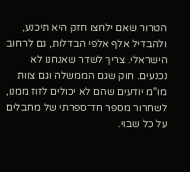הטרור שאם ילחצו חזק היא תיכנע, ולהבדיל אלף אלפי הבדלות, גם לרחוב הישראלי. צריך לשדר שאנחנו לא נכנעים. חוק שגם הממשלה וגם צוות מו"מ יודעים שהם לא יכולים לזוז ממנו, לשחרור מספר חד־ספרתי של מחבלים על כל שבוי.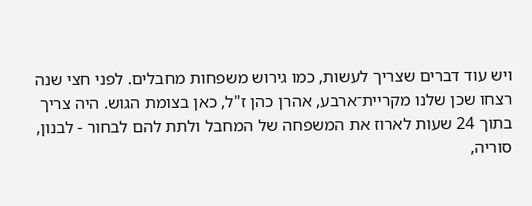ויש עוד דברים שצריך לעשות, כמו גירוש משפחות מחבלים. לפני חצי שנה רצחו שכן שלנו מקריית־ארבע, אהרן כהן ז"ל, כאן בצומת הגוש. היה צריך בתוך 24 שעות לארוז את המשפחה של המחבל ולתת להם לבחור - לבנון, סוריה,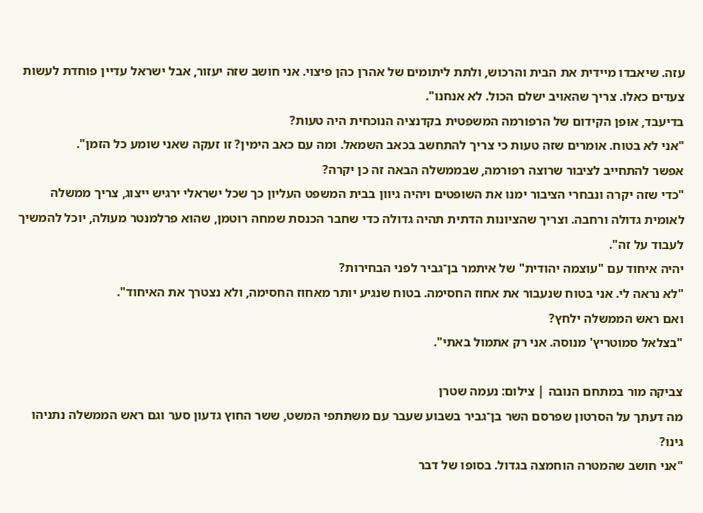עזה. שיאבדו מיידית את הבית והרכוש, ולתת ליתומים של אהרן כהן פיצוי. אני חושב שזה יעזור, אבל ישראל עדיין פוחדת לעשות צעדים כאלו. צריך שהאויב ישלם הכול. לא אנחנו".
בדיעבד, אופן הקידום של הרפורמה המשפטית בקדנציה הנוכחית היה טעות?
"אני לא בטוח. אומרים שזה טעות כי צריך להתחשב בכאב השמאל. ומה עם כאב הימין? זו זעקה שאני שומע כל הזמן".
אפשר להתחייב לציבור שרוצה רפורמה, שבממשלה הבאה זה כן יקרה?
"כדי שזה יקרה ונבחרי הציבור ימנו את השופטים ויהיה גיוון בבית המשפט העליון כך שכל ישראלי ירגיש ייצוג, צריך ממשלה לאומית גדולה ורחבה. וצריך שהציונות הדתית תהיה גדולה כדי שחבר הכנסת שמחה רוטמן, שהוא פרלמנטר מעולה, יוכל להמשיך לעבוד על זה".
יהיה איחוד עם "עוצמה יהודית" של איתמר בן־גביר לפני הבחירות?
"לא נראה לי. אני בטוח שנעבור את אחוז החסימה. בטוח שנגיע יותר מאחוז החסימה, ולא נצטרך את האיחוד".
ואם ראש הממשלה ילחץ?
"בצלאל סמוטריץ' מנוסה. אני רק אתמול באתי".

צביקה מור במתחם הנובה | צילום: נעמה שטרן
מה דעתך על הסרטון שפרסם השר בן־גביר בשבוע שעבר עם משתתפי המשט, ששר החוץ גדעון סער וגם ראש הממשלה נתניהו גינו?
"אני חושב שהמטרה הוחמצה בגדול. בסופו של דבר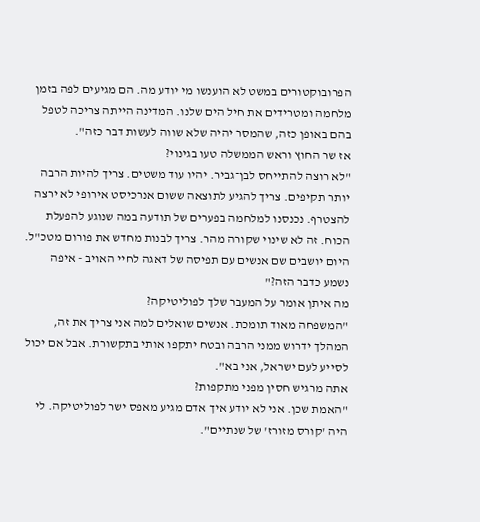הפרובוקטורים במשט לא הוענשו מי יודע מה. הם מגיעים לפה בזמן מלחמה ומטרידים את חיל הים שלנו. המדינה הייתה צריכה לטפל בהם באופן כזה, שהמסר יהיה שלא שווה לעשות דבר כזה".
אז שר החוץ וראש הממשלה טעו בגינוי?
"לא רוצה להתייחס לבן־גביר. יהיו עוד משטים. צריך להיות הרבה יותר תקיפים. צריך להגיע לתוצאה ששום אנרכיסט אירופי לא ירצה להצטרף. נכנסנו למלחמה בפערים של תודעה במה שנוגע להפעלת הכוח. זה לא שינוי שקורה מהר. צריך לבנות מחדש את פורום מטכ"ל. היום יושבים שם אנשים עם תפיסה של דאגה לחיי האויב - איפה נשמע כדבר הזה?"
מה איתן אומר על המעבר שלך לפוליטיקה?
"המשפחה מאוד תומכת. אנשים שואלים למה אני צריך את זה, המהלך ידרוש ממני הרבה ובטח יתקפו אותי בתקשורת. אבל אם יכול לסייע לעם ישראל, אני בא".
אתה מרגיש חסין מפני מתקפות?
"האמת שכן. אני לא יודע איך אדם מגיע מאפס ישר לפוליטיקה. לי היה 'קורס מזורז' של שנתיים".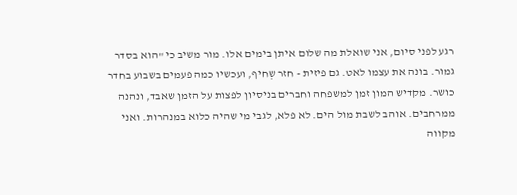רגע לפני סיום, אני שואלת מה שלום איתן בימים אלו. מור משיב כי "הוא בסדר גמור. בונה את עצמו לאט. גם פיזית - חזר שְחיף, ועכשיו כמה פעמים בשבוע בחדר כושר. מקדיש המון זמן למשפחה וחברים בניסיון לפצות על הזמן שאבד, ונהנה ממרחבים. אוהב לשבת מול הים. לא פלא, לגבי מי שהיה כלוא במנהרות. ואני מקווה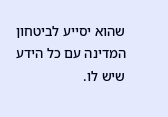שהוא יסייע לביטחון המדינה עם כל הידע שיש לו.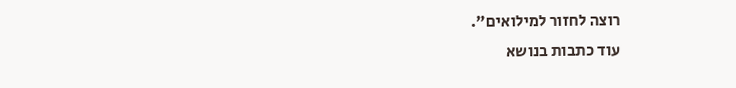רוצה לחזור למילואים".
עוד כתבות בנושא